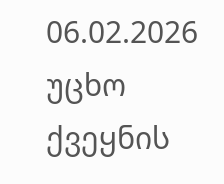06.02.2026
უცხო ქვეყნის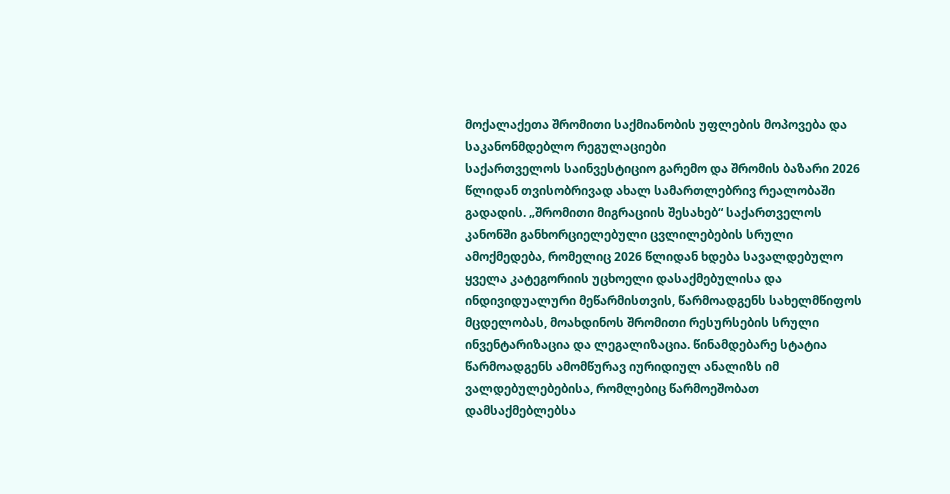მოქალაქეთა შრომითი საქმიანობის უფლების მოპოვება და საკანონმდებლო რეგულაციები
საქართველოს საინვესტიციო გარემო და შრომის ბაზარი 2026 წლიდან თვისობრივად ახალ სამართლებრივ რეალობაში გადადის. „შრომითი მიგრაციის შესახებ“ საქართველოს კანონში განხორციელებული ცვლილებების სრული ამოქმედება, რომელიც 2026 წლიდან ხდება სავალდებულო ყველა კატეგორიის უცხოელი დასაქმებულისა და ინდივიდუალური მეწარმისთვის, წარმოადგენს სახელმწიფოს მცდელობას, მოახდინოს შრომითი რესურსების სრული ინვენტარიზაცია და ლეგალიზაცია. წინამდებარე სტატია წარმოადგენს ამომწურავ იურიდიულ ანალიზს იმ ვალდებულებებისა, რომლებიც წარმოეშობათ დამსაქმებლებსა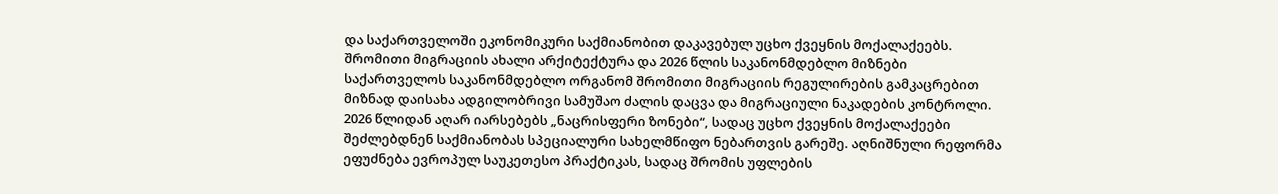და საქართველოში ეკონომიკური საქმიანობით დაკავებულ უცხო ქვეყნის მოქალაქეებს.
შრომითი მიგრაციის ახალი არქიტექტურა და 2026 წლის საკანონმდებლო მიზნები
საქართველოს საკანონმდებლო ორგანომ შრომითი მიგრაციის რეგულირების გამკაცრებით მიზნად დაისახა ადგილობრივი სამუშაო ძალის დაცვა და მიგრაციული ნაკადების კონტროლი. 2026 წლიდან აღარ იარსებებს „ნაცრისფერი ზონები“, სადაც უცხო ქვეყნის მოქალაქეები შეძლებდნენ საქმიანობას სპეციალური სახელმწიფო ნებართვის გარეშე. აღნიშნული რეფორმა ეფუძნება ევროპულ საუკეთესო პრაქტიკას, სადაც შრომის უფლების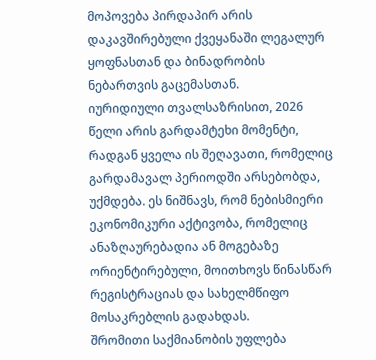მოპოვება პირდაპირ არის დაკავშირებული ქვეყანაში ლეგალურ ყოფნასთან და ბინადრობის ნებართვის გაცემასთან.
იურიდიული თვალსაზრისით, 2026 წელი არის გარდამტეხი მომენტი, რადგან ყველა ის შეღავათი, რომელიც გარდამავალ პერიოდში არსებობდა, უქმდება. ეს ნიშნავს, რომ ნებისმიერი ეკონომიკური აქტივობა, რომელიც ანაზღაურებადია ან მოგებაზე ორიენტირებული, მოითხოვს წინასწარ რეგისტრაციას და სახელმწიფო მოსაკრებლის გადახდას.
შრომითი საქმიანობის უფლება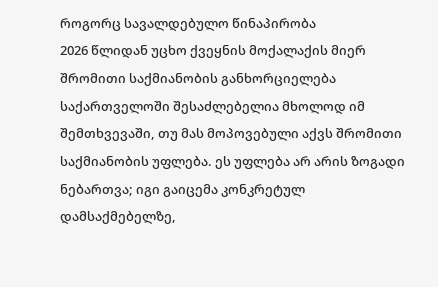როგორც სავალდებულო წინაპირობა
2026 წლიდან უცხო ქვეყნის მოქალაქის მიერ შრომითი საქმიანობის განხორციელება საქართველოში შესაძლებელია მხოლოდ იმ შემთხვევაში, თუ მას მოპოვებული აქვს შრომითი საქმიანობის უფლება. ეს უფლება არ არის ზოგადი ნებართვა; იგი გაიცემა კონკრეტულ დამსაქმებელზე,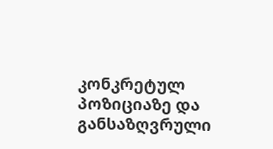კონკრეტულ პოზიციაზე და განსაზღვრული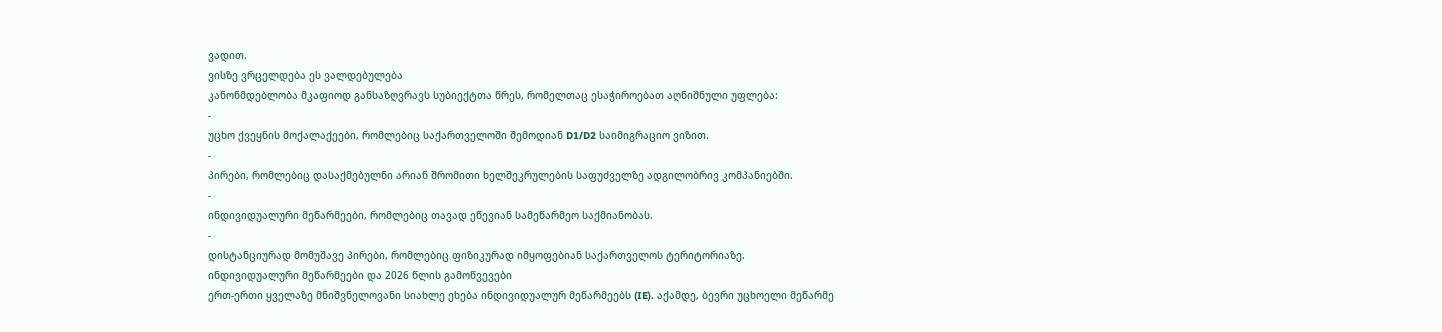ვადით.
ვისზე ვრცელდება ეს ვალდებულება
კანონმდებლობა მკაფიოდ განსაზღვრავს სუბიექტთა წრეს, რომელთაც ესაჭიროებათ აღნიშნული უფლება:
-
უცხო ქვეყნის მოქალაქეები, რომლებიც საქართველოში შემოდიან D1/D2 საიმიგრაციო ვიზით.
-
პირები, რომლებიც დასაქმებულნი არიან შრომითი ხელშეკრულების საფუძველზე ადგილობრივ კომპანიებში.
-
ინდივიდუალური მეწარმეები, რომლებიც თავად ეწევიან სამეწარმეო საქმიანობას.
-
დისტანციურად მომუშავე პირები, რომლებიც ფიზიკურად იმყოფებიან საქართველოს ტერიტორიაზე.
ინდივიდუალური მეწარმეები და 2026 წლის გამოწვევები
ერთ-ერთი ყველაზე მნიშვნელოვანი სიახლე ეხება ინდივიდუალურ მეწარმეებს (IE). აქამდე, ბევრი უცხოელი მეწარმე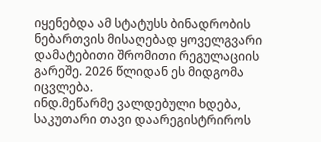იყენებდა ამ სტატუსს ბინადრობის ნებართვის მისაღებად ყოველგვარი დამატებითი შრომითი რეგულაციის გარეშე. 2026 წლიდან ეს მიდგომა იცვლება.
ინდ.მეწარმე ვალდებული ხდება, საკუთარი თავი დაარეგისტრიროს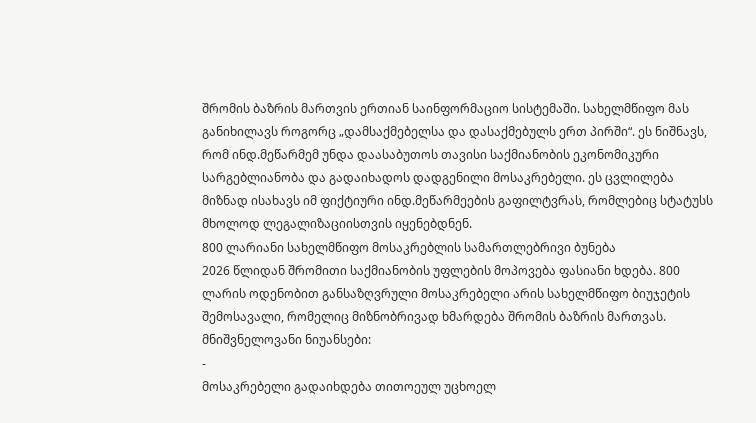შრომის ბაზრის მართვის ერთიან საინფორმაციო სისტემაში. სახელმწიფო მას განიხილავს როგორც „დამსაქმებელსა და დასაქმებულს ერთ პირში“. ეს ნიშნავს, რომ ინდ.მეწარმემ უნდა დაასაბუთოს თავისი საქმიანობის ეკონომიკური სარგებლიანობა და გადაიხადოს დადგენილი მოსაკრებელი. ეს ცვლილება მიზნად ისახავს იმ ფიქტიური ინდ.მეწარმეების გაფილტვრას, რომლებიც სტატუსს მხოლოდ ლეგალიზაციისთვის იყენებდნენ.
800 ლარიანი სახელმწიფო მოსაკრებლის სამართლებრივი ბუნება
2026 წლიდან შრომითი საქმიანობის უფლების მოპოვება ფასიანი ხდება. 800 ლარის ოდენობით განსაზღვრული მოსაკრებელი არის სახელმწიფო ბიუჯეტის შემოსავალი, რომელიც მიზნობრივად ხმარდება შრომის ბაზრის მართვას.
მნიშვნელოვანი ნიუანსები:
-
მოსაკრებელი გადაიხდება თითოეულ უცხოელ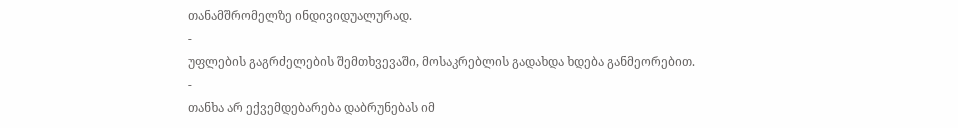თანამშრომელზე ინდივიდუალურად.
-
უფლების გაგრძელების შემთხვევაში, მოსაკრებლის გადახდა ხდება განმეორებით.
-
თანხა არ ექვემდებარება დაბრუნებას იმ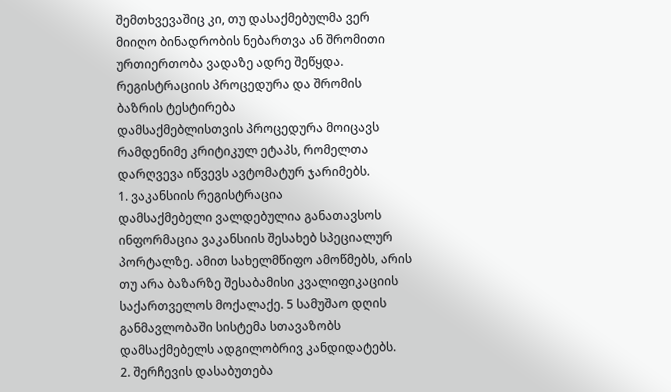შემთხვევაშიც კი, თუ დასაქმებულმა ვერ მიიღო ბინადრობის ნებართვა ან შრომითი ურთიერთობა ვადაზე ადრე შეწყდა.
რეგისტრაციის პროცედურა და შრომის ბაზრის ტესტირება
დამსაქმებლისთვის პროცედურა მოიცავს რამდენიმე კრიტიკულ ეტაპს, რომელთა დარღვევა იწვევს ავტომატურ ჯარიმებს.
1. ვაკანსიის რეგისტრაცია
დამსაქმებელი ვალდებულია განათავსოს ინფორმაცია ვაკანსიის შესახებ სპეციალურ პორტალზე. ამით სახელმწიფო ამოწმებს, არის თუ არა ბაზარზე შესაბამისი კვალიფიკაციის საქართველოს მოქალაქე. 5 სამუშაო დღის განმავლობაში სისტემა სთავაზობს დამსაქმებელს ადგილობრივ კანდიდატებს.
2. შერჩევის დასაბუთება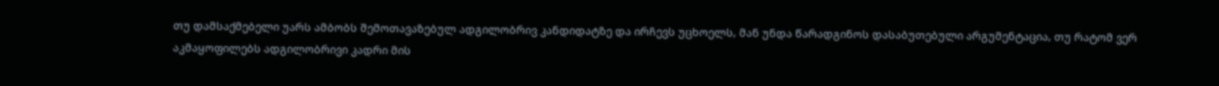თუ დამსაქმებელი უარს ამბობს შემოთავაზებულ ადგილობრივ კანდიდატზე და ირჩევს უცხოელს, მან უნდა წარადგინოს დასაბუთებული არგუმენტაცია, თუ რატომ ვერ აკმაყოფილებს ადგილობრივი კადრი მის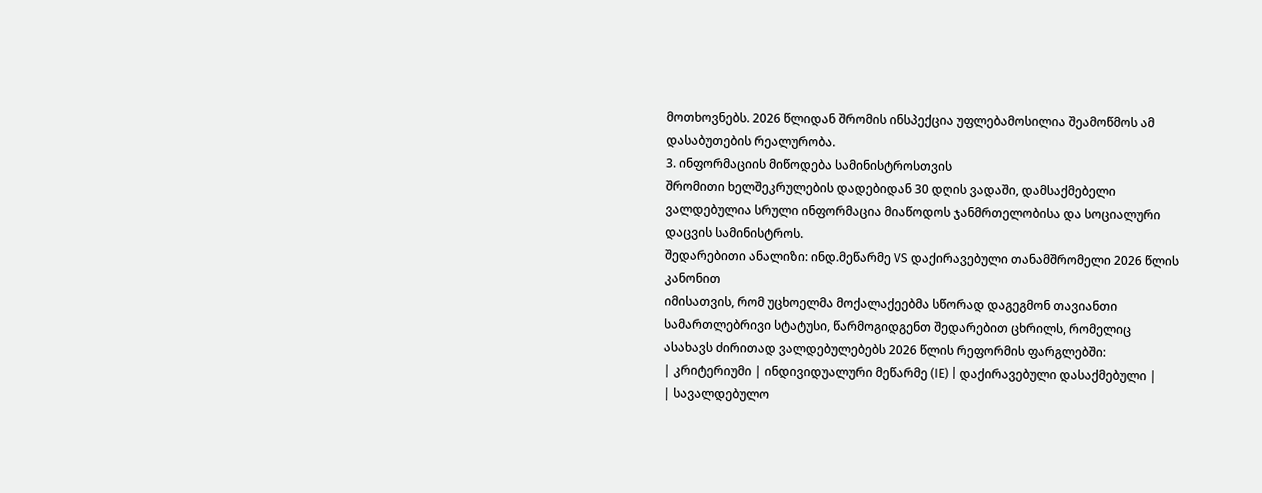მოთხოვნებს. 2026 წლიდან შრომის ინსპექცია უფლებამოსილია შეამოწმოს ამ დასაბუთების რეალურობა.
3. ინფორმაციის მიწოდება სამინისტროსთვის
შრომითი ხელშეკრულების დადებიდან 30 დღის ვადაში, დამსაქმებელი ვალდებულია სრული ინფორმაცია მიაწოდოს ჯანმრთელობისა და სოციალური დაცვის სამინისტროს.
შედარებითი ანალიზი: ინდ.მეწარმე VS დაქირავებული თანამშრომელი 2026 წლის კანონით
იმისათვის, რომ უცხოელმა მოქალაქეებმა სწორად დაგეგმონ თავიანთი სამართლებრივი სტატუსი, წარმოგიდგენთ შედარებით ცხრილს, რომელიც ასახავს ძირითად ვალდებულებებს 2026 წლის რეფორმის ფარგლებში:
| კრიტერიუმი | ინდივიდუალური მეწარმე (IE) | დაქირავებული დასაქმებული |
| სავალდებულო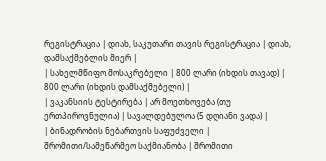რეგისტრაცია | დიახ, საკუთარი თავის რეგისტრაცია | დიახ, დამსაქმებლის მიერ |
| სახელმწიფო მოსაკრებელი | 800 ლარი (იხდის თავად) | 800 ლარი (იხდის დამსაქმებელი) |
| ვაკანსიის ტესტირება | არ მოეთხოვება (თუ ერთპიროვნულია) | სავალდებულოა (5 დღიანი ვადა) |
| ბინადრობის ნებართვის საფუძველი | შრომითი/სამეწარმეო საქმიანობა | შრომითი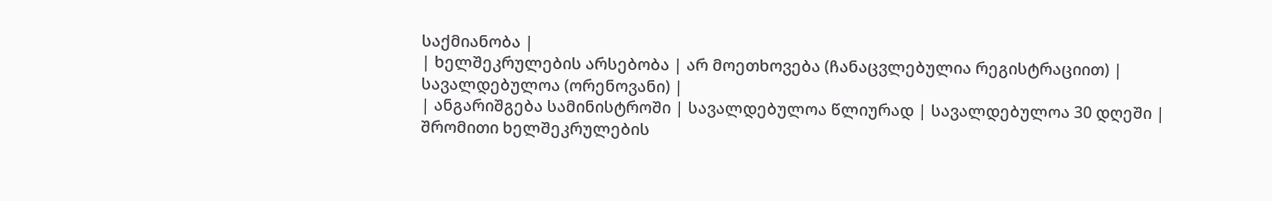საქმიანობა |
| ხელშეკრულების არსებობა | არ მოეთხოვება (ჩანაცვლებულია რეგისტრაციით) | სავალდებულოა (ორენოვანი) |
| ანგარიშგება სამინისტროში | სავალდებულოა წლიურად | სავალდებულოა 30 დღეში |
შრომითი ხელშეკრულების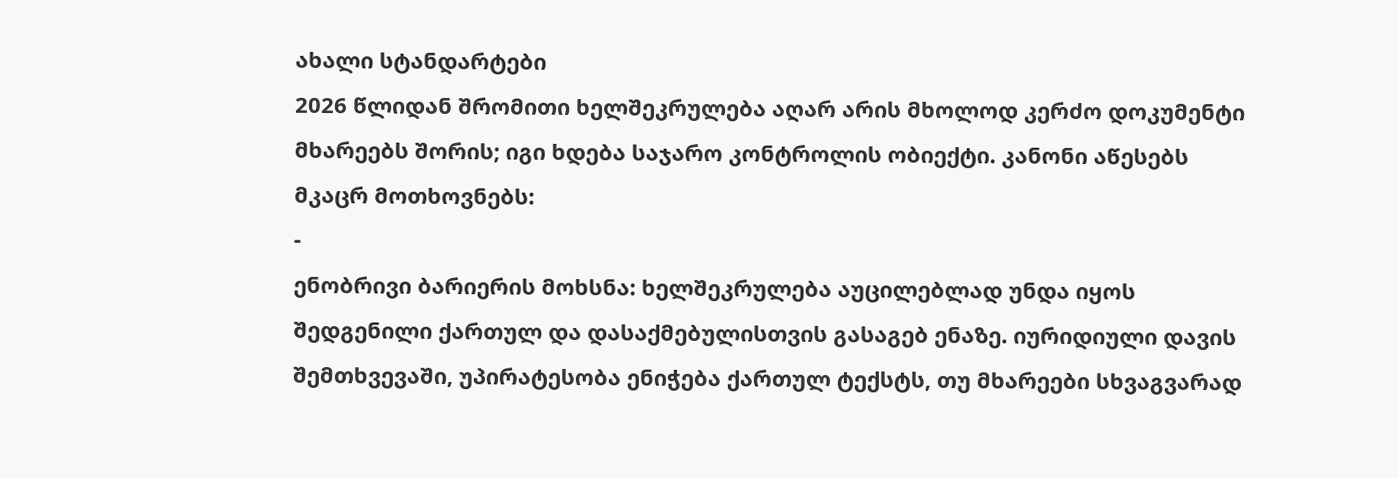ახალი სტანდარტები
2026 წლიდან შრომითი ხელშეკრულება აღარ არის მხოლოდ კერძო დოკუმენტი მხარეებს შორის; იგი ხდება საჯარო კონტროლის ობიექტი. კანონი აწესებს მკაცრ მოთხოვნებს:
-
ენობრივი ბარიერის მოხსნა: ხელშეკრულება აუცილებლად უნდა იყოს შედგენილი ქართულ და დასაქმებულისთვის გასაგებ ენაზე. იურიდიული დავის შემთხვევაში, უპირატესობა ენიჭება ქართულ ტექსტს, თუ მხარეები სხვაგვარად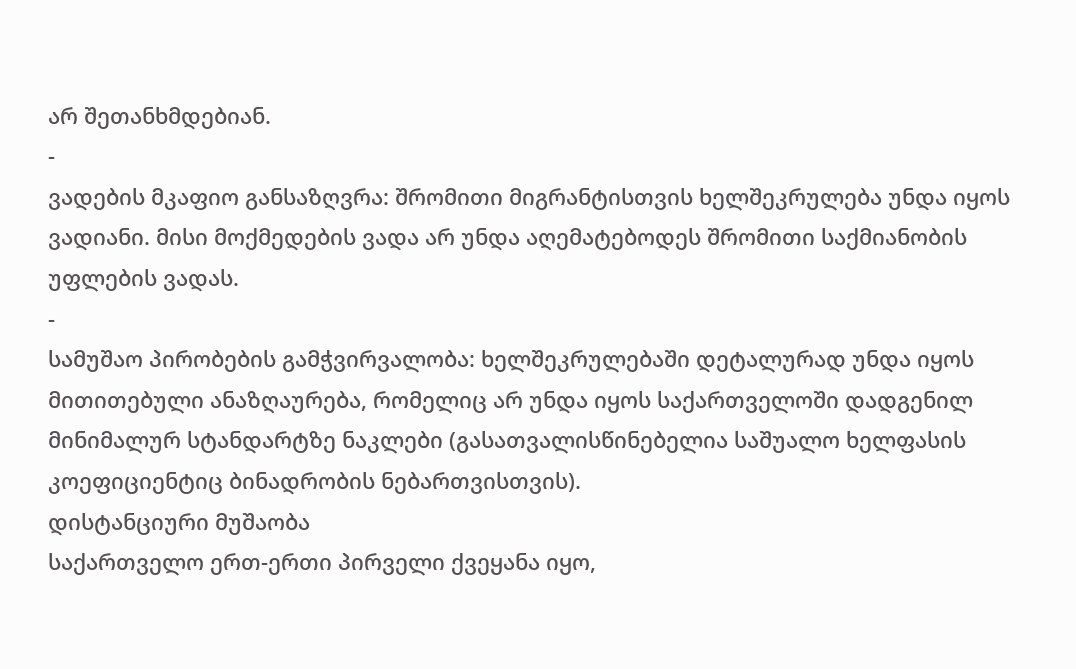არ შეთანხმდებიან.
-
ვადების მკაფიო განსაზღვრა: შრომითი მიგრანტისთვის ხელშეკრულება უნდა იყოს ვადიანი. მისი მოქმედების ვადა არ უნდა აღემატებოდეს შრომითი საქმიანობის უფლების ვადას.
-
სამუშაო პირობების გამჭვირვალობა: ხელშეკრულებაში დეტალურად უნდა იყოს მითითებული ანაზღაურება, რომელიც არ უნდა იყოს საქართველოში დადგენილ მინიმალურ სტანდარტზე ნაკლები (გასათვალისწინებელია საშუალო ხელფასის კოეფიციენტიც ბინადრობის ნებართვისთვის).
დისტანციური მუშაობა
საქართველო ერთ-ერთი პირველი ქვეყანა იყო,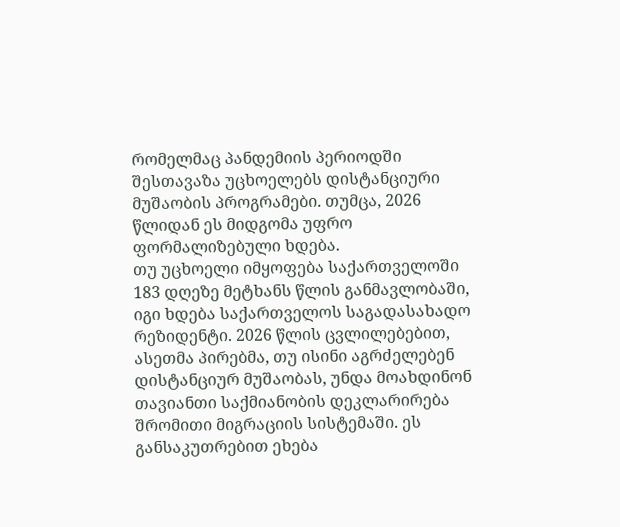რომელმაც პანდემიის პერიოდში შესთავაზა უცხოელებს დისტანციური მუშაობის პროგრამები. თუმცა, 2026 წლიდან ეს მიდგომა უფრო ფორმალიზებული ხდება.
თუ უცხოელი იმყოფება საქართველოში 183 დღეზე მეტხანს წლის განმავლობაში, იგი ხდება საქართველოს საგადასახადო რეზიდენტი. 2026 წლის ცვლილებებით, ასეთმა პირებმა, თუ ისინი აგრძელებენ დისტანციურ მუშაობას, უნდა მოახდინონ თავიანთი საქმიანობის დეკლარირება შრომითი მიგრაციის სისტემაში. ეს განსაკუთრებით ეხება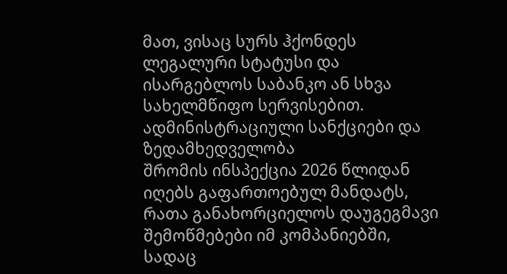მათ, ვისაც სურს ჰქონდეს ლეგალური სტატუსი და ისარგებლოს საბანკო ან სხვა სახელმწიფო სერვისებით.
ადმინისტრაციული სანქციები და ზედამხედველობა
შრომის ინსპექცია 2026 წლიდან იღებს გაფართოებულ მანდატს, რათა განახორციელოს დაუგეგმავი შემოწმებები იმ კომპანიებში, სადაც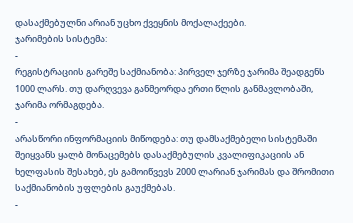დასაქმებულნი არიან უცხო ქვეყნის მოქალაქეები.
ჯარიმების სისტემა:
-
რეგისტრაციის გარეშე საქმიანობა: პირველ ჯერზე ჯარიმა შეადგენს 1000 ლარს. თუ დარღვევა განმეორდა ერთი წლის განმავლობაში, ჯარიმა ორმაგდება.
-
არასწორი ინფორმაციის მიწოდება: თუ დამსაქმებელი სისტემაში შეიყვანს ყალბ მონაცემებს დასაქმებულის კვალიფიკაციის ან ხელფასის შესახებ, ეს გამოიწვევს 2000 ლარიან ჯარიმას და შრომითი საქმიანობის უფლების გაუქმებას.
-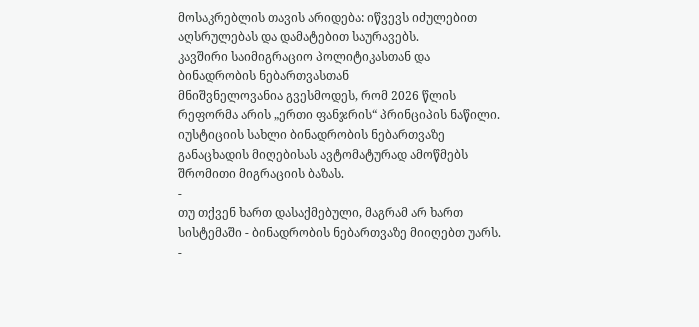მოსაკრებლის თავის არიდება: იწვევს იძულებით აღსრულებას და დამატებით საურავებს.
კავშირი საიმიგრაციო პოლიტიკასთან და ბინადრობის ნებართვასთან
მნიშვნელოვანია გვესმოდეს, რომ 2026 წლის რეფორმა არის „ერთი ფანჯრის“ პრინციპის ნაწილი. იუსტიციის სახლი ბინადრობის ნებართვაზე განაცხადის მიღებისას ავტომატურად ამოწმებს შრომითი მიგრაციის ბაზას.
-
თუ თქვენ ხართ დასაქმებული, მაგრამ არ ხართ სისტემაში - ბინადრობის ნებართვაზე მიიღებთ უარს.
-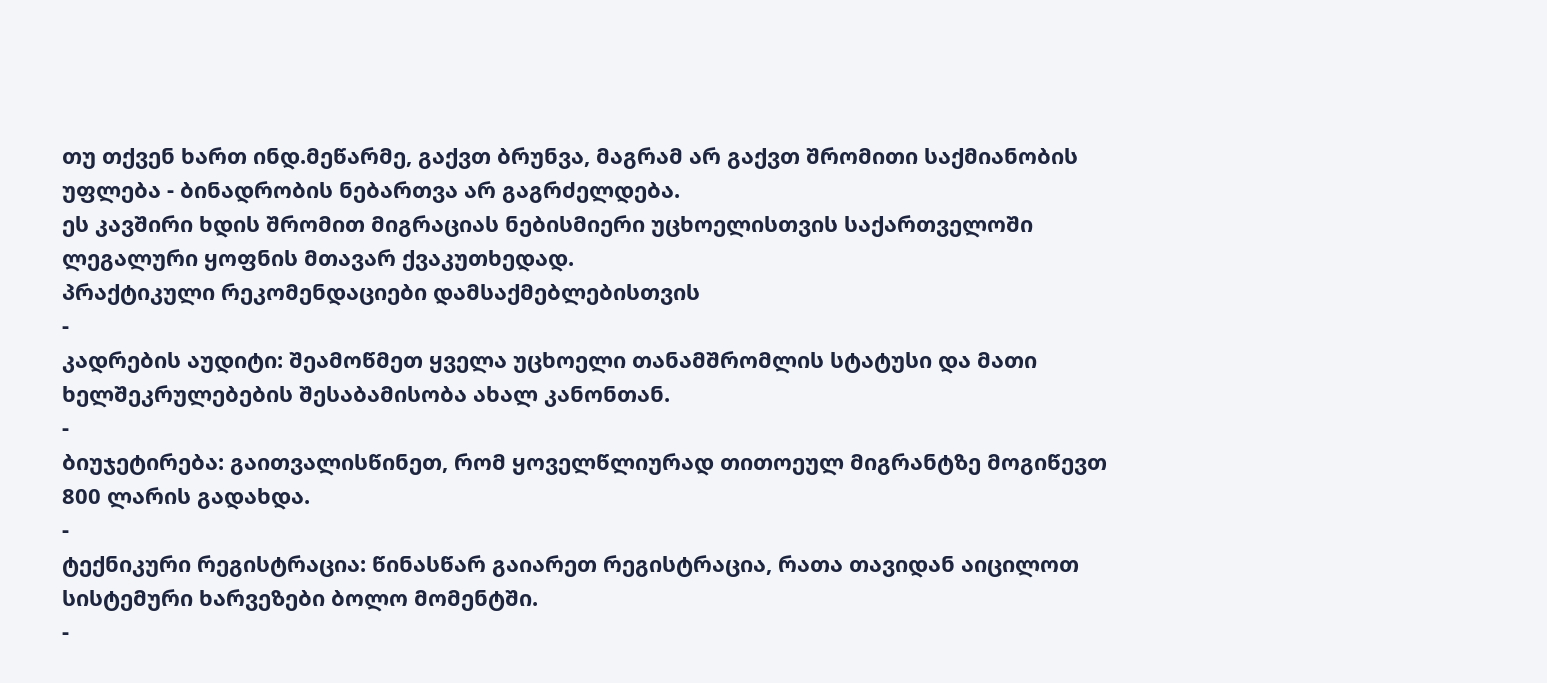თუ თქვენ ხართ ინდ.მეწარმე, გაქვთ ბრუნვა, მაგრამ არ გაქვთ შრომითი საქმიანობის უფლება - ბინადრობის ნებართვა არ გაგრძელდება.
ეს კავშირი ხდის შრომით მიგრაციას ნებისმიერი უცხოელისთვის საქართველოში ლეგალური ყოფნის მთავარ ქვაკუთხედად.
პრაქტიკული რეკომენდაციები დამსაქმებლებისთვის
-
კადრების აუდიტი: შეამოწმეთ ყველა უცხოელი თანამშრომლის სტატუსი და მათი ხელშეკრულებების შესაბამისობა ახალ კანონთან.
-
ბიუჯეტირება: გაითვალისწინეთ, რომ ყოველწლიურად თითოეულ მიგრანტზე მოგიწევთ 800 ლარის გადახდა.
-
ტექნიკური რეგისტრაცია: წინასწარ გაიარეთ რეგისტრაცია, რათა თავიდან აიცილოთ სისტემური ხარვეზები ბოლო მომენტში.
-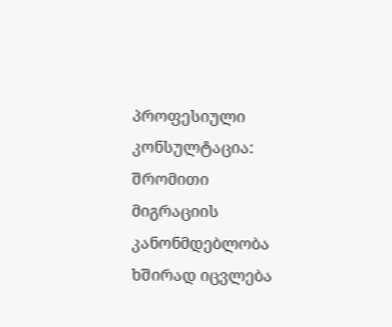პროფესიული კონსულტაცია: შრომითი მიგრაციის კანონმდებლობა ხშირად იცვლება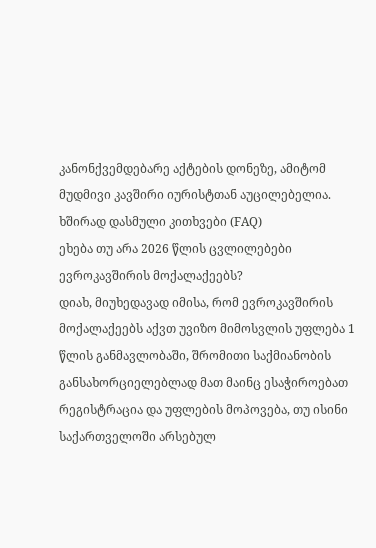კანონქვემდებარე აქტების დონეზე, ამიტომ მუდმივი კავშირი იურისტთან აუცილებელია.
ხშირად დასმული კითხვები (FAQ)
ეხება თუ არა 2026 წლის ცვლილებები ევროკავშირის მოქალაქეებს?
დიახ, მიუხედავად იმისა, რომ ევროკავშირის მოქალაქეებს აქვთ უვიზო მიმოსვლის უფლება 1 წლის განმავლობაში, შრომითი საქმიანობის განსახორციელებლად მათ მაინც ესაჭიროებათ რეგისტრაცია და უფლების მოპოვება, თუ ისინი საქართველოში არსებულ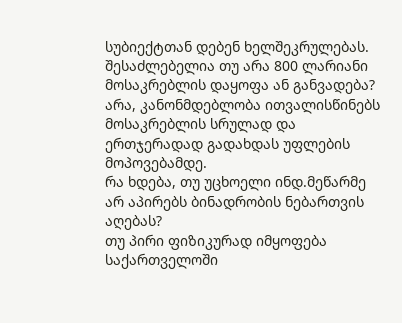სუბიექტთან დებენ ხელშეკრულებას.
შესაძლებელია თუ არა 800 ლარიანი მოსაკრებლის დაყოფა ან განვადება?
არა, კანონმდებლობა ითვალისწინებს მოსაკრებლის სრულად და ერთჯერადად გადახდას უფლების მოპოვებამდე.
რა ხდება, თუ უცხოელი ინდ.მეწარმე არ აპირებს ბინადრობის ნებართვის აღებას?
თუ პირი ფიზიკურად იმყოფება საქართველოში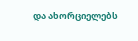და ახორციელებს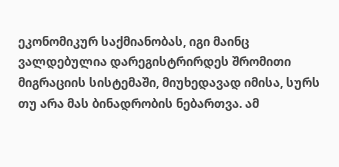ეკონომიკურ საქმიანობას, იგი მაინც ვალდებულია დარეგისტრირდეს შრომითი მიგრაციის სისტემაში, მიუხედავად იმისა, სურს თუ არა მას ბინადრობის ნებართვა. ამ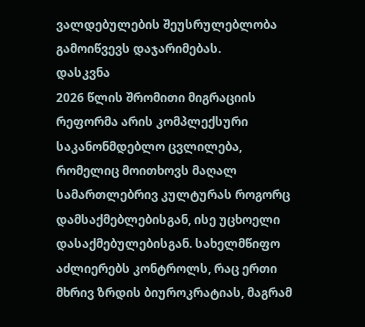ვალდებულების შეუსრულებლობა გამოიწვევს დაჯარიმებას.
დასკვნა
2026 წლის შრომითი მიგრაციის რეფორმა არის კომპლექსური საკანონმდებლო ცვლილება, რომელიც მოითხოვს მაღალ სამართლებრივ კულტურას როგორც დამსაქმებლებისგან, ისე უცხოელი დასაქმებულებისგან. სახელმწიფო აძლიერებს კონტროლს, რაც ერთი მხრივ ზრდის ბიუროკრატიას, მაგრამ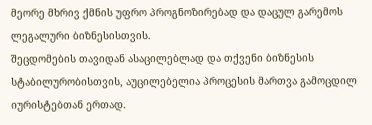მეორე მხრივ ქმნის უფრო პროგნოზირებად და დაცულ გარემოს ლეგალური ბიზნესისთვის.
შეცდომების თავიდან ასაცილებლად და თქვენი ბიზნესის სტაბილურობისთვის, აუცილებელია პროცესის მართვა გამოცდილ იურისტებთან ერთად.